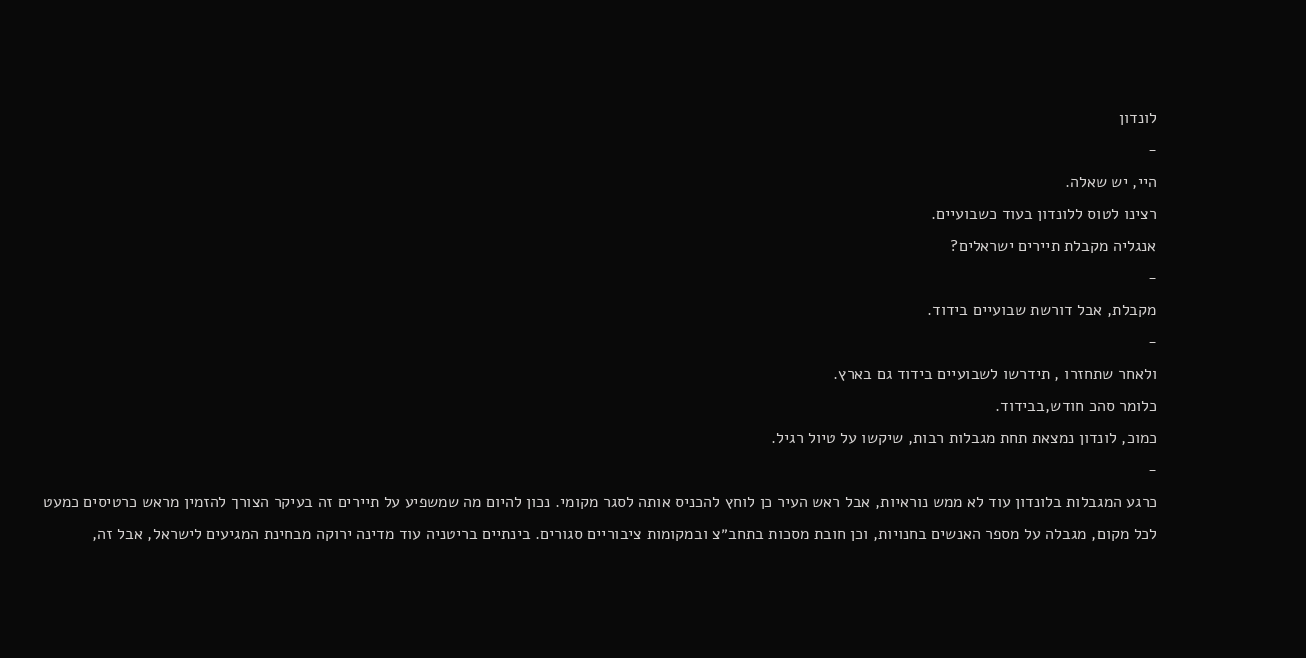לונדון
-
היי, יש שאלה.
רצינו לטוס ללונדון בעוד כשבועיים.
אנגליה מקבלת תיירים ישראלים?
-
מקבלת, אבל דורשת שבועיים בידוד.
-
ולאחר שתחזרו , תידרשו לשבועיים בידוד גם בארץ.
כלומר סהכ חודש,בבידוד.
כמוכ, לונדון נמצאת תחת מגבלות רבות, שיקשו על טיול רגיל.
-
כרגע המגבלות בלונדון עוד לא ממש נוראיות, אבל ראש העיר כן לוחץ להכניס אותה לסגר מקומי. נכון להיום מה שמשפיע על תיירים זה בעיקר הצורך להזמין מראש כרטיסים כמעט לכל מקום, מגבלה על מספר האנשים בחנויות, וכן חובת מסכות בתחב״צ ובמקומות ציבוריים סגורים. בינתיים בריטניה עוד מדינה ירוקה מבחינת המגיעים לישראל, אבל זה,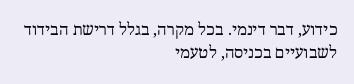כידוע, דבר דינמי. בכל מקרה, בגלל דרישת הבידוד לשבועיים בכניסה, לטעמי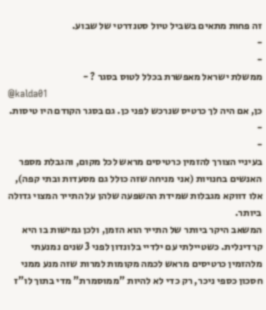זה פחות מתאים בשביל טיול סטנדרטי של שבוע.
-
-
ממשלת ישראל מאפשרת בכלל לטוס בסגר ? -
@kalda01
כן, אם היה לך כרטיס שנרכש לפני כן. גם בסגר הקודם היו טיסות.
-
-
בעיניי הצורך להזמין כרטיסים מראש לכל מקום, והגבלת מספר האנשים בחנויות (אני מניחה שזה כולל גם מסעדות ובתי קפה), אלו דווקא מגבלות שמידת ההשפעה שלהן על התייר המצוי גדולה ביותר.
המשאב היקר ביותר של התייר הוא הזמן, ולכן גמישות בו היא קרדינלית. כשטיילתי עם ילדיי בלונדון לפני 3 שנים נמנעתי מלהזמין כרטיסים מראש לכמה מקומות למרות שזה מנע ממני חסכון כספי ניכר, רק כדי לא להיות "ממוסמרת" מדי בתוך לו"ז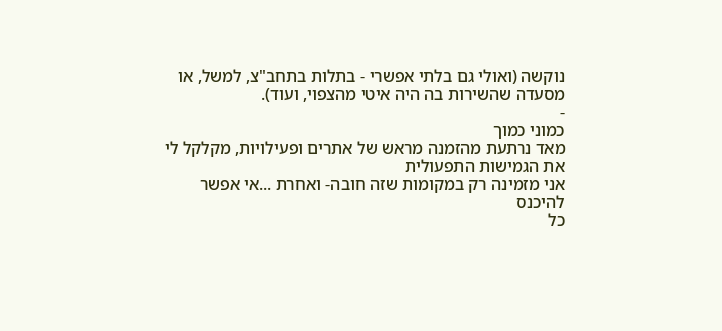נוקשה (ואולי גם בלתי אפשרי - בתלות בתחב"צ, למשל, או מסעדה שהשירות בה היה איטי מהצפוי, ועוד).
-
כמוני כמוך
מאד נרתעת מהזמנה מראש של אתרים ופעילויות, מקלקל לי את הגמישות התפעולית
אני מזמינה רק במקומות שזה חובה- ואחרת ...אי אפשר להיכנס
כל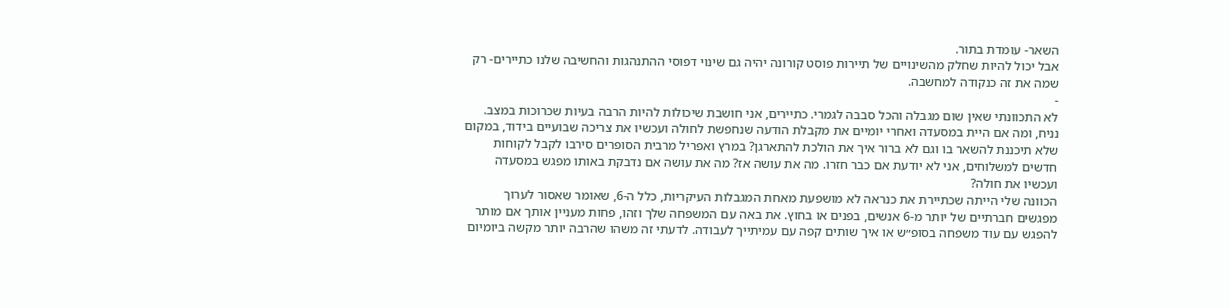השאר- עומדת בתור.
אבל יכול להיות שחלק מהשינויים של תיירות פוסט קורונה יהיה גם שינוי דפוסי ההתנהגות והחשיבה שלנו כתיירים- רק שמה את זה כנקודה למחשבה.
-
לא התכוונתי שאין שום מגבלה והכל סבבה לגמרי. כתיירים, אני חושבת שיכולות להיות הרבה בעיות שכרוכות במצב. נניח, ומה אם היית במסעדה ואחרי יומיים את מקבלת הודעה שנחפשת לחולה ועכשיו את צריכה שבועיים בידוד, במקום שלא תיכננת להשאר בו וגם לא ברור איך את הולכת להתארגן? במרץ ואפריל מרבית הסופרים סירבו לקבל לקוחות חדשים למשלוחים, אני לא יודעת אם כבר חזרו. מה את עושה אז? מה את עושה אם נדבקת באותו מפגש במסעדה ועכשיו את חולה?
הכוונה שלי הייתה שכתיירת את כנראה לא מושפעת מאחת המגבלות העיקריות, כלל ה-6, שאומר שאסור לערוך מפגשים חברתיים של יותר מ-6 אנשים, בפנים או בחוץ. את באה עם המשפחה שלך וזהו, פחות מעניין אותך אם מותר להפגש עם עוד משפחה בסופ״ש או איך שותים קפה עם עמיתייך לעבודה. לדעתי זה משהו שהרבה יותר מקשה ביומיום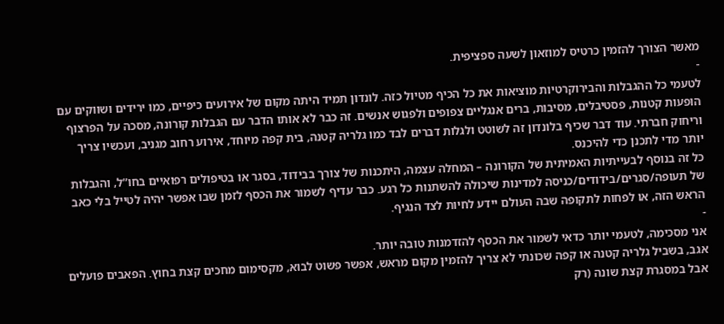מאשר הצורך להזמין כרטיס למוזאון לשעה ספציפית.
-
לטעמי כל ההגבלות והבירוקרטיות מוציאות את כל הכיף מטיול כזה. לונדון תמיד היתה מקום של אירועים כיפיים, כמו ירידים ושווקים עם הופעות קטנות, פסטיבלים, מסיבות, ברים אנגליים צפופים ולפגוש אנשים. זה כבר לא אותו הדבר עם הגבלות קורונה, מסכה על הפרצוף וריחוק חברתי. עוד דבר שכיף בלונדון זה לשוטט ולגלות דברים לבד כמו גלריה קטנה, בית קפה מיוחד, אירוע רחוב מגניב, ועכשיו צריך יותר מדי לתכנן כדי להיכנס.
כל זה בנוסף לבעייתיות האמיתית של הקורונה – המחלה עצמה, היתכנות של צורך בבידוד, בסגר או בטיפולים רפואיים בחו”ל, והגבלות של תעופה/סגרים/בידודים/כניסה למדינות שיכולה להשתנות כל רגע. כבר עדיף לשמור את הכסף לזמן שבו אפשר יהיה לטייל בלי כאב הראש הזה, או לפחות לתקופה שבה העולם יידע לחיות לצד הנגיף.
-
אני מסכימה, לטעמי יותר כדאי לשמור את הכסף להזדמנות טובה יותר.
אגב, בשביל גלריה קטנה או קפה שכונתי לא צריך להזמין מקום מראש, אפשר פשוט לבוא, מקסימום מחכים קצת בחוץ. הפאבים פועלים אבל במסגרת קצת שונה (רק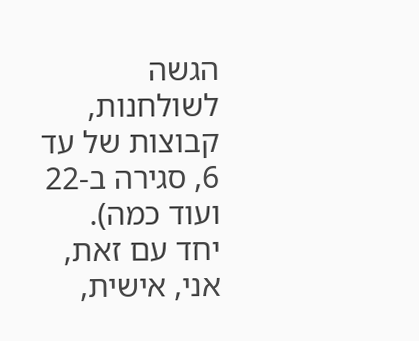הגשה לשולחנות, קבוצות של עד 6, סגירה ב-22 ועוד כמה).
יחד עם זאת, אני, אישית,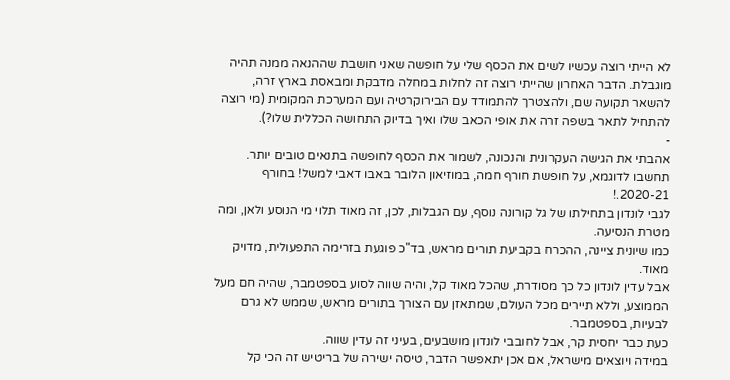לא הייתי רוצה עכשיו לשים את הכסף שלי על חופשה שאני חושבת שההנאה ממנה תהיה מוגבלת. הדבר האחרון שהייתי רוצה זה לחלות במחלה מדבקת ומבאסת בארץ זרה, להשאר תקועה שם, ולהצטרך להתמודד עם הבירוקרטיה ועם המערכת המקומית (מי רוצה להתחיל לתאר בשפה זרה את אופי הכאב שלו ואיך בדיוק התחושה הכללית שלו?).
-
אהבתי את הגישה העקרונית והנכונה, לשמור את הכסף לחופשה בתנאים טובים יותר.
תחשבו לדוגמא, על חופשת חורף חמה, במוזיאון הלובר באבו דאבי למשל! בחורף 2020-21.!
לגבי לונדון בתחילתו של גל קורונה נוסף, עם הגבלות, לכן, זה מאוד תלוי מי הנוסע ולאן, ומה מטרת הנסיעה.
כמו שיונית ציינה, ההכרח בקביעת תורים מראש, בד"כ פוגעת בזרימה התפעולית, מדויק מאוד.
אבל עדין לונדון כל כך מסודרת, שהכל מאוד קל, והיה שווה לסוע בספטמבר, שהיה חם מעל הממוצע, וללא תיירים מכל העולם, שמתאזן עם הצורך בתורים מראש, שממש לא גרם לבעיות, בספטמבר.
כעת כבר יחסית קר, אבל לחובבי לונדון מושבעים, בעיני זה עדין שווה.
במידה ויוצאים מישראל, אם אכן יתאפשר הדבר, טיסה ישירה של בריטיש זה הכי קל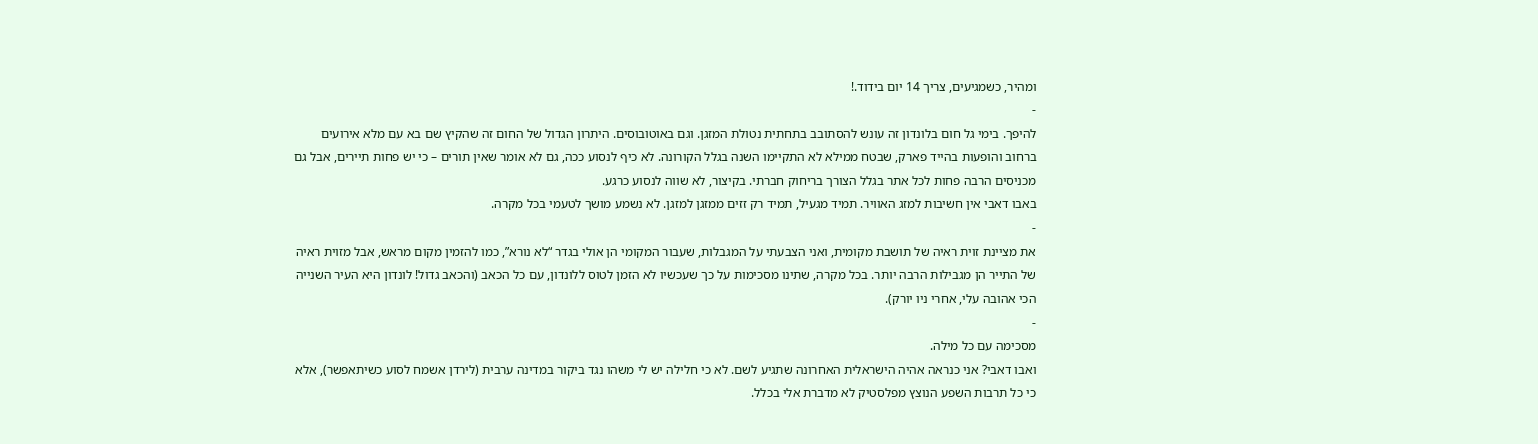ומהיר, כשמגיעים, צריך 14 יום בידוד.!
-
להיפך. בימי גל חום בלונדון זה עונש להסתובב בתחתית נטולת המזגן. וגם באוטובוסים. היתרון הגדול של החום זה שהקיץ שם בא עם מלא אירועים ברחוב והופעות בהייד פארק, שבטח ממילא לא התקיימו השנה בגלל הקורונה. לא כיף לנסוע ככה, גם לא אומר שאין תורים – כי יש פחות תיירים, אבל גם מכניסים הרבה פחות לכל אתר בגלל הצורך בריחוק חברתי. בקיצור, לא שווה לנסוע כרגע.
באבו דאבי אין חשיבות למזג האוויר. תמיד מגעיל, תמיד רק זזים ממזגן למזגן. לא נשמע מושך לטעמי בכל מקרה.
-
את מציינת זוית ראיה של תושבת מקומית, ואני הצבעתי על המגבלות, שעבור המקומי הן אולי בגדר “לא נורא”, כמו להזמין מקום מראש, אבל מזוית ראיה של התייר הן מגבילות הרבה יותר. בכל מקרה, שתינו מסכימות על כך שעכשיו לא הזמן לטוס ללונדון, עם כל הכאב (והכאב גדול! לונדון היא העיר השנייה הכי אהובה עלי, אחרי ניו יורק).
-
מסכימה עם כל מילה.
ואבו דאבי? אני כנראה אהיה הישראלית האחרונה שתגיע לשם. לא כי חלילה יש לי משהו נגד ביקור במדינה ערבית (לירדן אשמח לסוע כשיתאפשר), אלא כי כל תרבות השפע הנוצץ מפלסטיק לא מדברת אלי בכלל.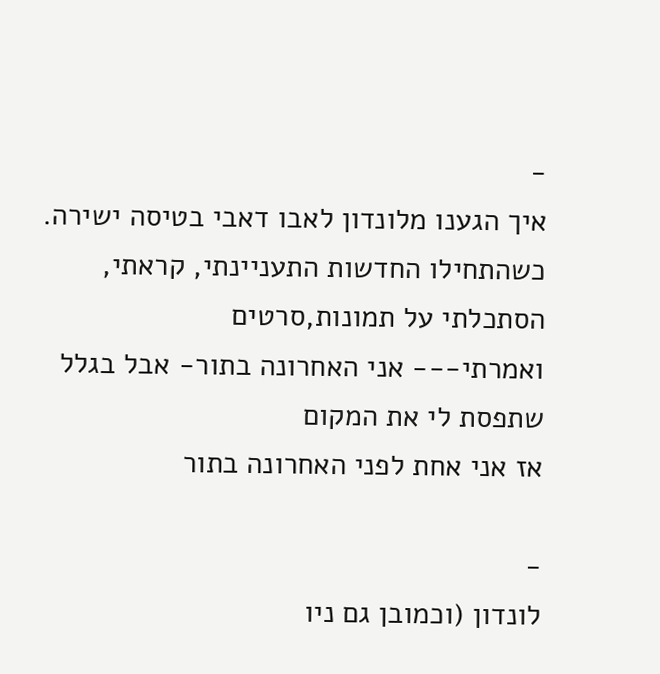-
איך הגענו מלונדון לאבו דאבי בטיסה ישירה.
כשהתחילו החדשות התעניינתי, קראתי, הסתכלתי על תמונות,סרטים
ואמרתי--- אני האחרונה בתור- אבל בגלל שתפסת לי את המקום
אז אני אחת לפני האחרונה בתור

-
לונדון (וכמובן גם ניו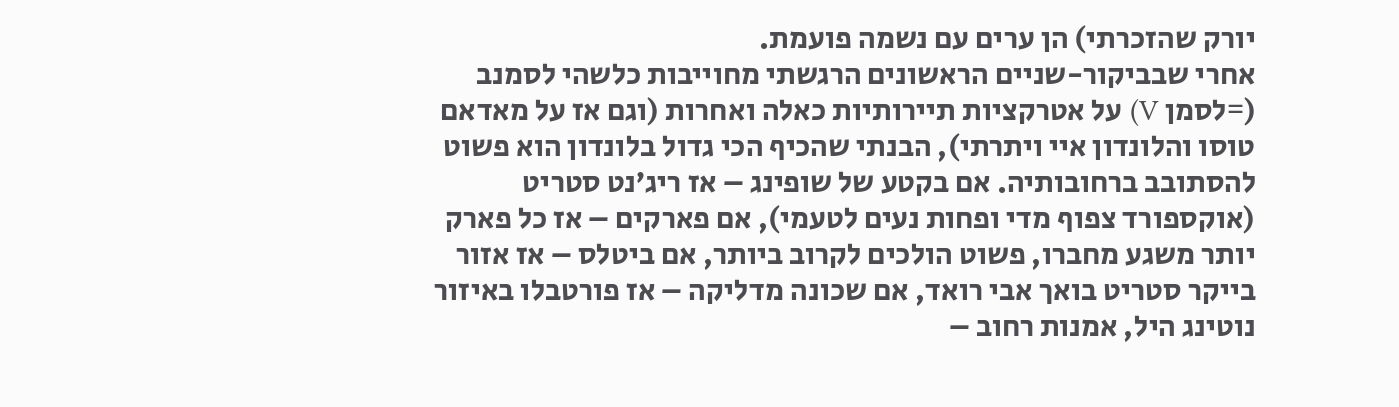יורק שהזכרתי) הן ערים עם נשמה פועמת.
אחרי שבביקור-שניים הראשונים הרגשתי מחוייבות כלשהי לסמנב (=לסמן V) על אטרקציות תיירותיות כאלה ואחרות (וגם אז על מאדאם טוסו והלונדון איי ויתרתי), הבנתי שהכיף הכי גדול בלונדון הוא פשוט להסתובב ברחובותיה. אם בקטע של שופינג – אז ריג’נט סטריט (אוקספורד צפוף מדי ופחות נעים לטעמי), אם פארקים – אז כל פארק יותר משגע מחברו, פשוט הולכים לקרוב ביותר, אם ביטלס – אז אזור בייקר סטריט בואך אבי רואד, אם שכונה מדליקה – אז פורטבלו באיזור נוטינג היל, אמנות רחוב –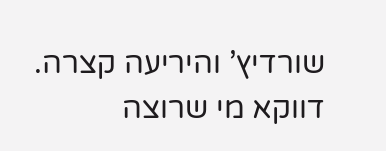שורדיץ’ והיריעה קצרה.
דווקא מי שרוצה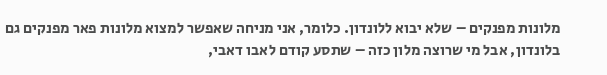מלונות מפנקים – שלא יבוא ללונדון. כלומר, אני מניחה שאפשר למצוא מלונות פאר מפנקים גם בלונדון, אבל מי שרוצה מלון כזה – שתסע קודם לאבו דאבי,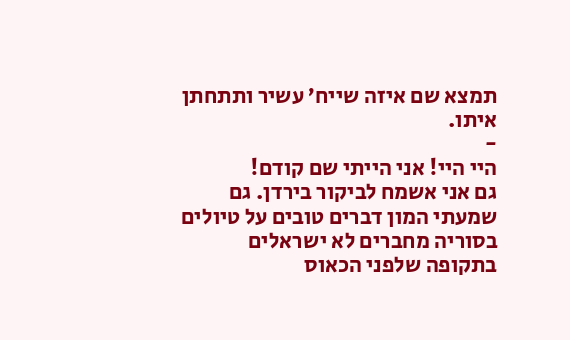תמצא שם איזה שייח’ עשיר ותתחתן איתו.
-
היי היי! אני הייתי שם קודם!
גם אני אשמח לביקור בירדן. גם שמעתי המון דברים טובים על טיולים בסוריה מחברים לא ישראלים בתקופה שלפני הכאוס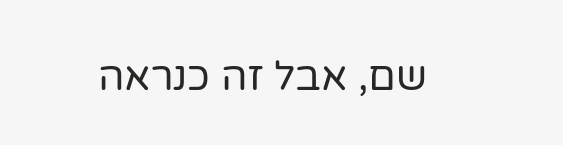שם, אבל זה כנראה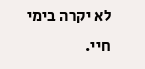לא יקרה בימי חיי.